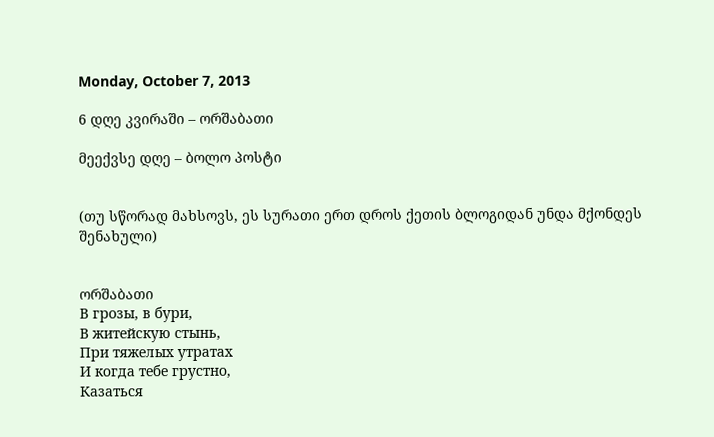Monday, October 7, 2013

6 დღე კვირაში – ორშაბათი

მეექვსე დღე – ბოლო პოსტი


(თუ სწორად მახსოვს, ეს სურათი ერთ დროს ქეთის ბლოგიდან უნდა მქონდეს შენახული)


ორშაბათი
В грозы, в бури,
В житейскую стынь,
При тяжелых утратах
И когда тебе грустно,
Казаться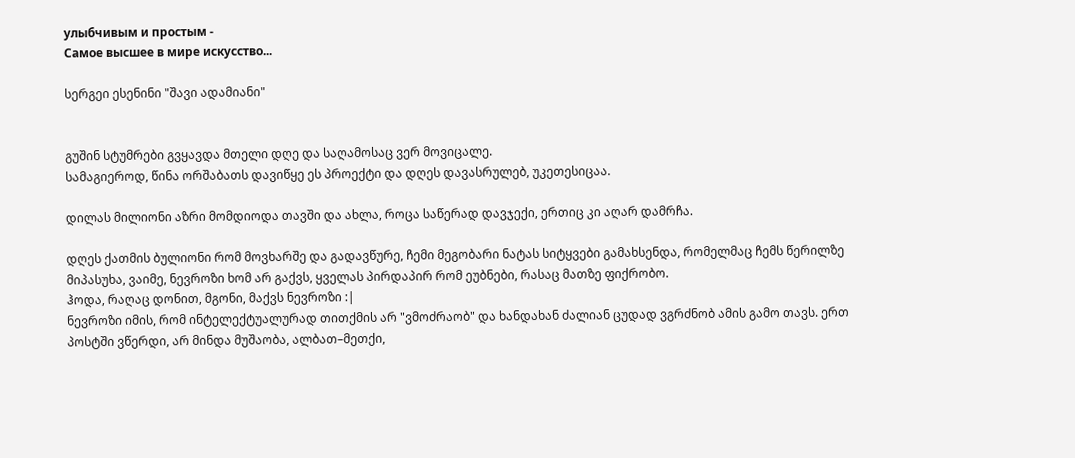улыбчивым и простым -
Самое высшее в мире искусство...

სერგეი ესენინი "შავი ადამიანი"


გუშინ სტუმრები გვყავდა მთელი დღე და საღამოსაც ვერ მოვიცალე.
სამაგიეროდ, წინა ორშაბათს დავიწყე ეს პროექტი და დღეს დავასრულებ, უკეთესიცაა.

დილას მილიონი აზრი მომდიოდა თავში და ახლა, როცა საწერად დავჯექი, ერთიც კი აღარ დამრჩა.

დღეს ქათმის ბულიონი რომ მოვხარშე და გადავწურე, ჩემი მეგობარი ნატას სიტყვები გამახსენდა, რომელმაც ჩემს წერილზე მიპასუხა, ვაიმე, ნევროზი ხომ არ გაქვს, ყველას პირდაპირ რომ ეუბნები, რასაც მათზე ფიქრობო.
ჰოდა, რაღაც დონით, მგონი, მაქვს ნევროზი :|
ნევროზი იმის, რომ ინტელექტუალურად თითქმის არ "ვმოძრაობ" და ხანდახან ძალიან ცუდად ვგრძნობ ამის გამო თავს. ერთ პოსტში ვწერდი, არ მინდა მუშაობა, ალბათ–მეთქი,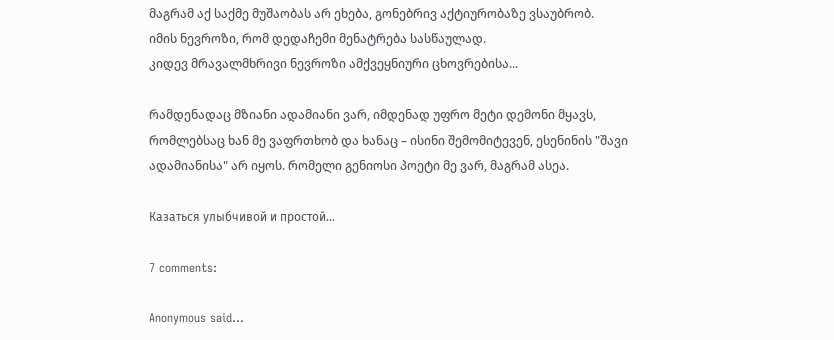მაგრამ აქ საქმე მუშაობას არ ეხება, გონებრივ აქტიურობაზე ვსაუბრობ.
იმის ნევროზი, რომ დედაჩემი მენატრება სასწაულად.
კიდევ მრავალმხრივი ნევროზი ამქვეყნიური ცხოვრებისა...

რამდენადაც მზიანი ადამიანი ვარ, იმდენად უფრო მეტი დემონი მყავს, რომლებსაც ხან მე ვაფრთხობ და ხანაც – ისინი შემომიტევენ, ესენინის "შავი ადამიანისა" არ იყოს. რომელი გენიოსი პოეტი მე ვარ, მაგრამ ასეა.

Казаться улыбчивой и простой...

7 comments:

Anonymous said...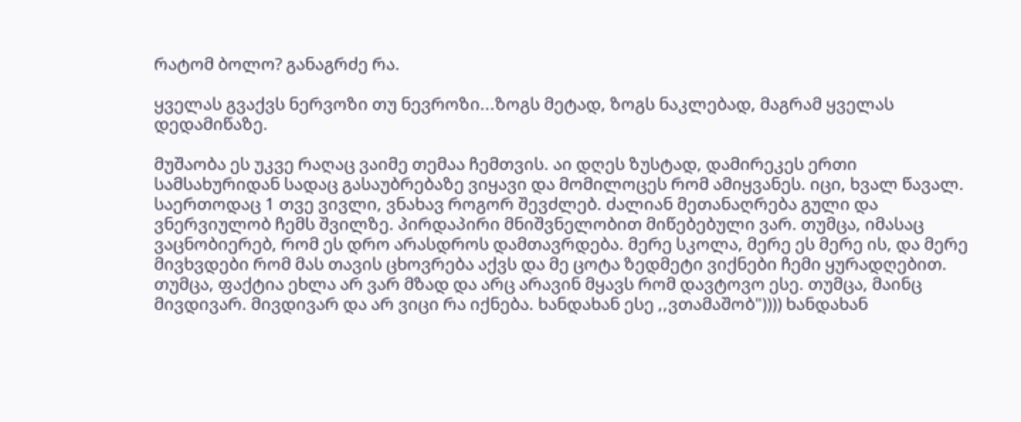რატომ ბოლო? განაგრძე რა.

ყველას გვაქვს ნერვოზი თუ ნევროზი...ზოგს მეტად, ზოგს ნაკლებად, მაგრამ ყველას დედამიწაზე.

მუშაობა ეს უკვე რაღაც ვაიმე თემაა ჩემთვის. აი დღეს ზუსტად, დამირეკეს ერთი სამსახურიდან სადაც გასაუბრებაზე ვიყავი და მომილოცეს რომ ამიყვანეს. იცი, ხვალ წავალ. საერთოდაც 1 თვე ვივლი, ვნახავ როგორ შევძლებ. ძალიან მეთანაღრება გული და ვნერვიულობ ჩემს შვილზე. პირდაპირი მნიშვნელობით მიწებებული ვარ. თუმცა, იმასაც ვაცნობიერებ, რომ ეს დრო არასდროს დამთავრდება. მერე სკოლა, მერე ეს მერე ის, და მერე მივხვდები რომ მას თავის ცხოვრება აქვს და მე ცოტა ზედმეტი ვიქნები ჩემი ყურადღებით. თუმცა, ფაქტია ეხლა არ ვარ მზად და არც არავინ მყავს რომ დავტოვო ესე. თუმცა, მაინც მივდივარ. მივდივარ და არ ვიცი რა იქნება. ხანდახან ესე ,,ვთამაშობ")))) ხანდახან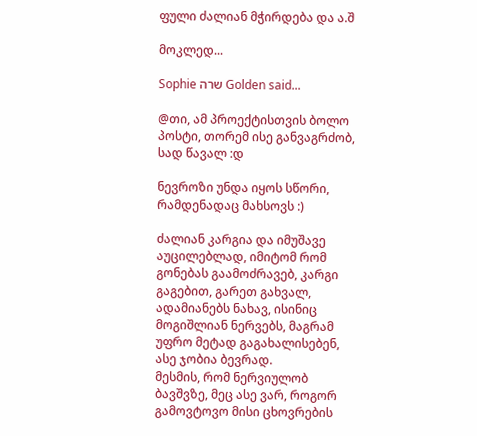ფული ძალიან მჭირდება და ა.შ

მოკლედ...

Sophie שרה Golden said...

@თი, ამ პროექტისთვის ბოლო პოსტი, თორემ ისე განვაგრძობ, სად წავალ :დ

ნევროზი უნდა იყოს სწორი, რამდენადაც მახსოვს :)

ძალიან კარგია და იმუშავე აუცილებლად, იმიტომ რომ გონებას გაამოძრავებ, კარგი გაგებით, გარეთ გახვალ, ადამიანებს ნახავ, ისინიც მოგიშლიან ნერვებს, მაგრამ უფრო მეტად გაგახალისებენ, ასე ჯობია ბევრად.
მესმის, რომ ნერვიულობ ბავშვზე, მეც ასე ვარ, როგორ გამოვტოვო მისი ცხოვრების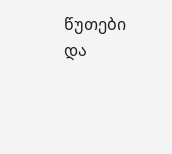წუთები და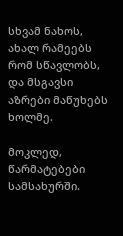სხვამ ნახოს, ახალ რამეებს რომ სწავლობს, და მსგავსი აზრები მაწუხებს ხოლმე.

მოკლედ, წარმატებები სამსახურში.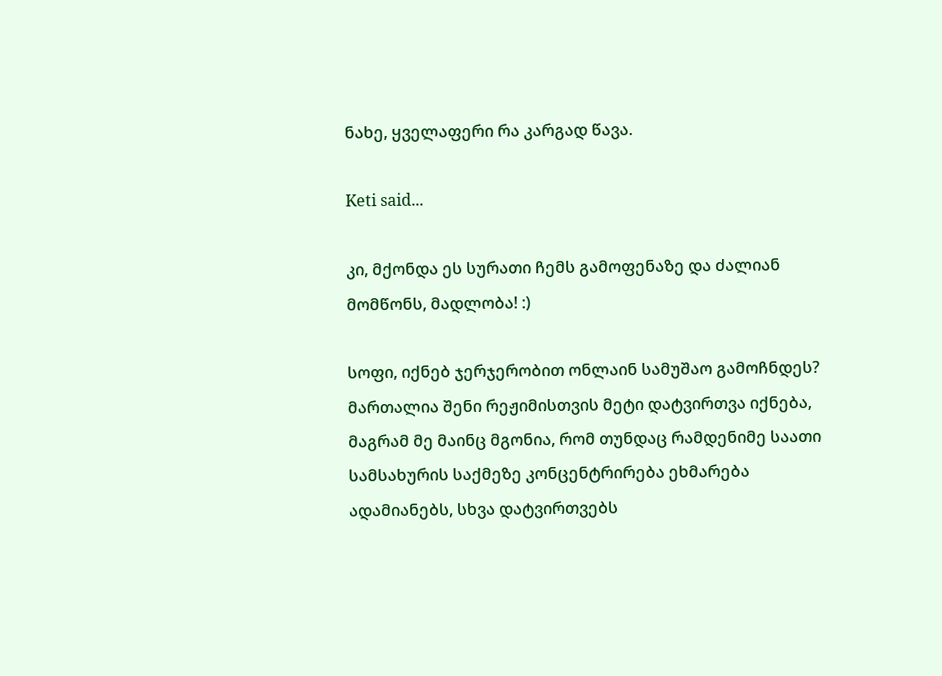ნახე, ყველაფერი რა კარგად წავა.

Keti said...

კი, მქონდა ეს სურათი ჩემს გამოფენაზე და ძალიან მომწონს, მადლობა! :)

სოფი, იქნებ ჯერჯერობით ონლაინ სამუშაო გამოჩნდეს? მართალია შენი რეჟიმისთვის მეტი დატვირთვა იქნება, მაგრამ მე მაინც მგონია, რომ თუნდაც რამდენიმე საათი სამსახურის საქმეზე კონცენტრირება ეხმარება ადამიანებს, სხვა დატვირთვებს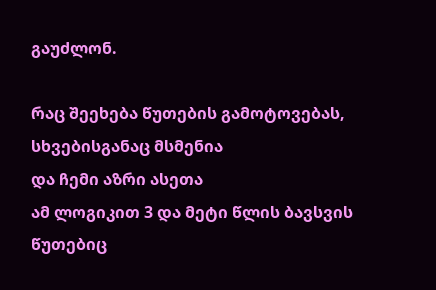გაუძლონ.

რაც შეეხება წუთების გამოტოვებას, სხვებისგანაც მსმენია
და ჩემი აზრი ასეთა
ამ ლოგიკით 3 და მეტი წლის ბავსვის წუთებიც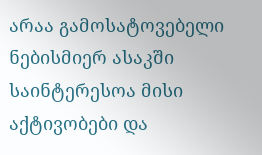არაა გამოსატოვებელი
ნებისმიერ ასაკში საინტერესოა მისი აქტივობები და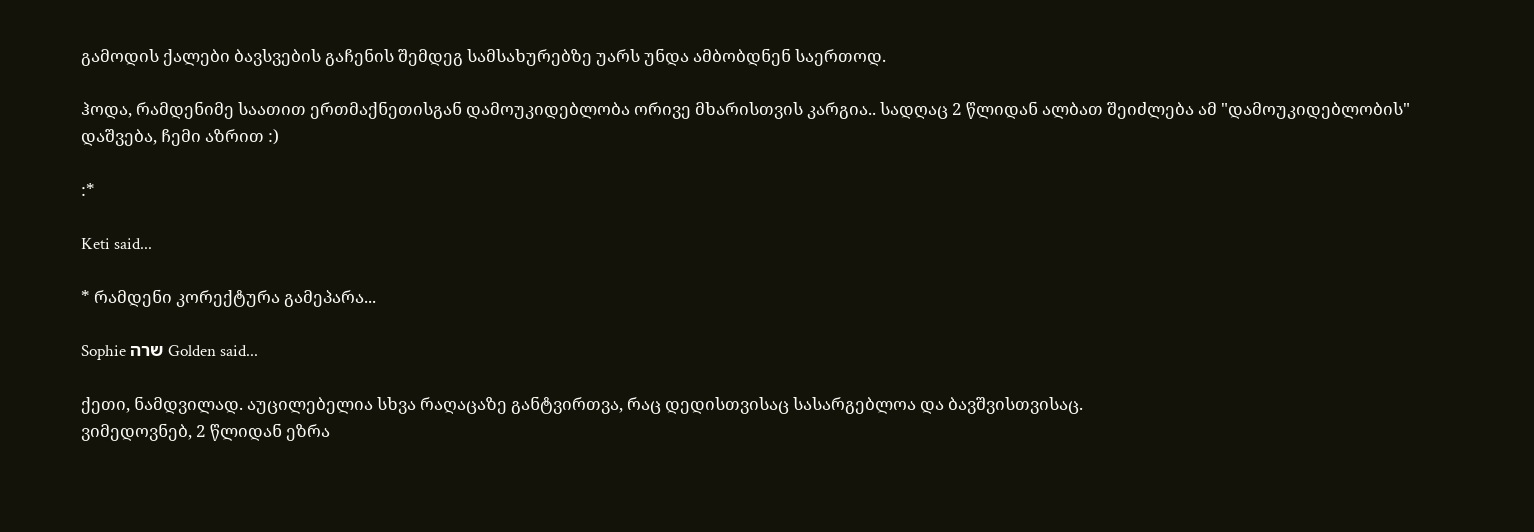გამოდის ქალები ბავსვების გაჩენის შემდეგ სამსახურებზე უარს უნდა ამბობდნენ საერთოდ.

ჰოდა, რამდენიმე საათით ერთმაქნეთისგან დამოუკიდებლობა ორივე მხარისთვის კარგია.. სადღაც 2 წლიდან ალბათ შეიძლება ამ "დამოუკიდებლობის" დაშვება, ჩემი აზრით :)

:*

Keti said...

* რამდენი კორექტურა გამეპარა...

Sophie שרה Golden said...

ქეთი, ნამდვილად. აუცილებელია სხვა რაღაცაზე განტვირთვა, რაც დედისთვისაც სასარგებლოა და ბავშვისთვისაც.
ვიმედოვნებ, 2 წლიდან ეზრა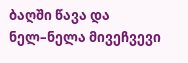ბაღში წავა და ნელ–ნელა მივეჩვევი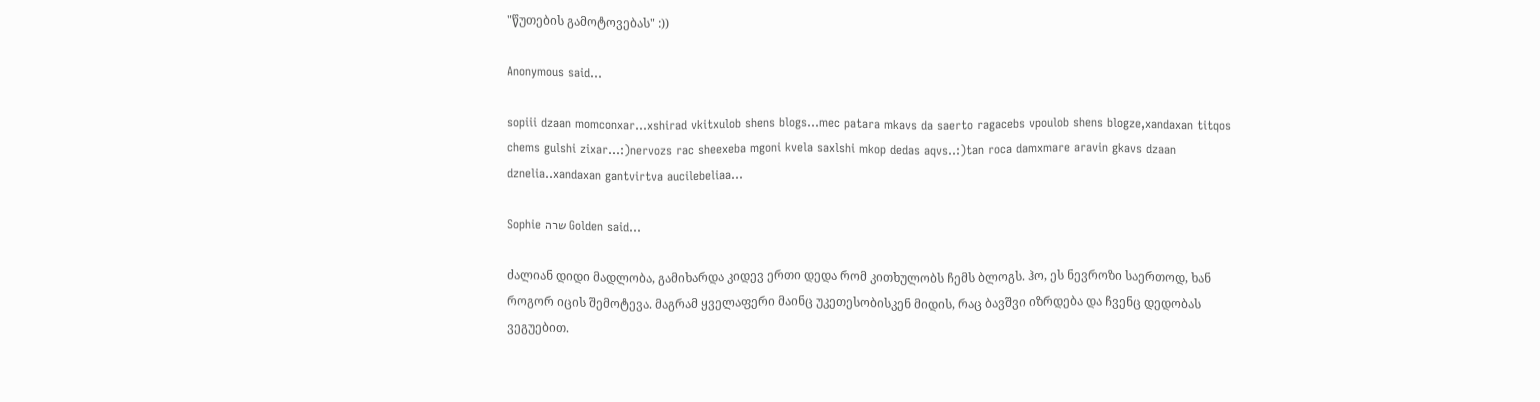"წუთების გამოტოვებას" :))

Anonymous said...

sopiii dzaan momconxar...xshirad vkitxulob shens blogs...mec patara mkavs da saerto ragacebs vpoulob shens blogze,xandaxan titqos chems gulshi zixar...:)nervozs rac sheexeba mgoni kvela saxlshi mkop dedas aqvs..:)tan roca damxmare aravin gkavs dzaan dznelia..xandaxan gantvirtva aucilebeliaa...

Sophie שרה Golden said...

ძალიან დიდი მადლობა, გამიხარდა კიდევ ერთი დედა რომ კითხულობს ჩემს ბლოგს. ჰო, ეს ნევროზი საერთოდ, ხან როგორ იცის შემოტევა. მაგრამ ყველაფერი მაინც უკეთესობისკენ მიდის, რაც ბავშვი იზრდება და ჩვენც დედობას ვეგუებით.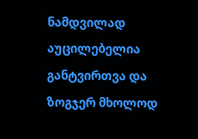ნამდვილად აუცილებელია განტვირთვა და ზოგჯერ მხოლოდ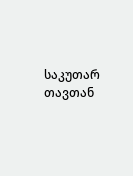საკუთარ თავთან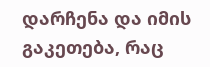დარჩენა და იმის გაკეთება, რაც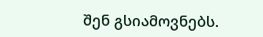შენ გსიამოვნებს.